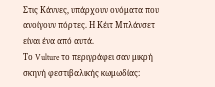Στις Κάννες, υπάρχουν ονόματα που ανοίγουν πόρτες. Η Κέιτ Μπλάνσετ είναι ένα από αυτά.
Το Vulture το περιγράφει σαν μικρή σκηνή φεστιβαλικής κωμωδίας: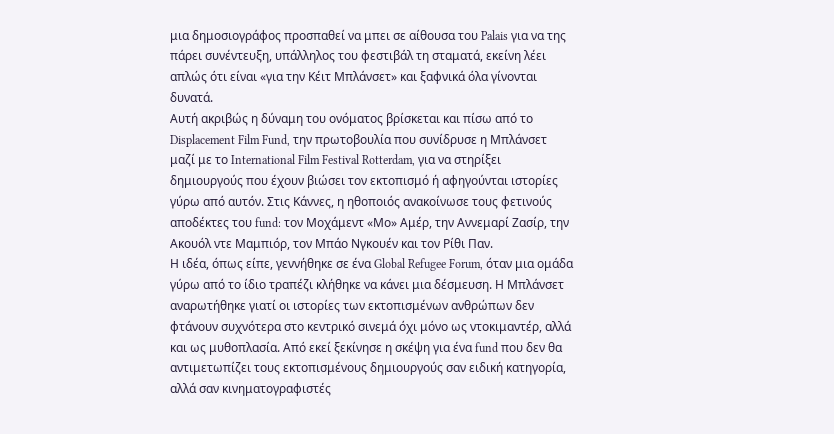μια δημοσιογράφος προσπαθεί να μπει σε αίθουσα του Palais για να της πάρει συνέντευξη, υπάλληλος του φεστιβάλ τη σταματά, εκείνη λέει απλώς ότι είναι «για την Κέιτ Μπλάνσετ» και ξαφνικά όλα γίνονται δυνατά.
Αυτή ακριβώς η δύναμη του ονόματος βρίσκεται και πίσω από το Displacement Film Fund, την πρωτοβουλία που συνίδρυσε η Μπλάνσετ μαζί με το International Film Festival Rotterdam, για να στηρίξει δημιουργούς που έχουν βιώσει τον εκτοπισμό ή αφηγούνται ιστορίες γύρω από αυτόν. Στις Κάννες, η ηθοποιός ανακοίνωσε τους φετινούς αποδέκτες του fund: τον Μοχάμεντ «Μο» Αμέρ, την Αννεμαρί Ζασίρ, την Ακουόλ ντε Μαμπιόρ, τον Μπάο Νγκουέν και τον Ρίθι Παν.
Η ιδέα, όπως είπε, γεννήθηκε σε ένα Global Refugee Forum, όταν μια ομάδα γύρω από το ίδιο τραπέζι κλήθηκε να κάνει μια δέσμευση. Η Μπλάνσετ αναρωτήθηκε γιατί οι ιστορίες των εκτοπισμένων ανθρώπων δεν φτάνουν συχνότερα στο κεντρικό σινεμά όχι μόνο ως ντοκιμαντέρ, αλλά και ως μυθοπλασία. Από εκεί ξεκίνησε η σκέψη για ένα fund που δεν θα αντιμετωπίζει τους εκτοπισμένους δημιουργούς σαν ειδική κατηγορία, αλλά σαν κινηματογραφιστές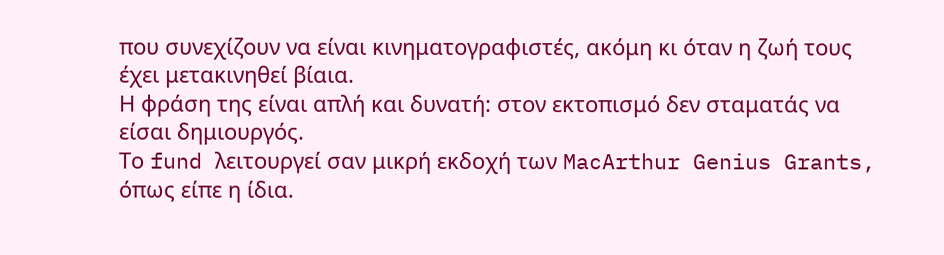που συνεχίζουν να είναι κινηματογραφιστές, ακόμη κι όταν η ζωή τους έχει μετακινηθεί βίαια.
Η φράση της είναι απλή και δυνατή: στον εκτοπισμό δεν σταματάς να είσαι δημιουργός.
Το fund λειτουργεί σαν μικρή εκδοχή των MacArthur Genius Grants, όπως είπε η ίδια.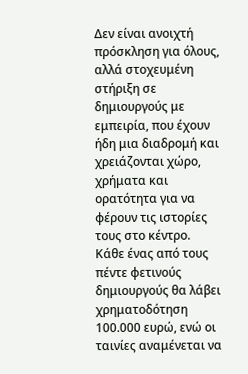Δεν είναι ανοιχτή πρόσκληση για όλους, αλλά στοχευμένη στήριξη σε δημιουργούς με εμπειρία, που έχουν ήδη μια διαδρομή και χρειάζονται χώρο, χρήματα και ορατότητα για να φέρουν τις ιστορίες τους στο κέντρο. Κάθε ένας από τους πέντε φετινούς δημιουργούς θα λάβει χρηματοδότηση 100.000 ευρώ, ενώ οι ταινίες αναμένεται να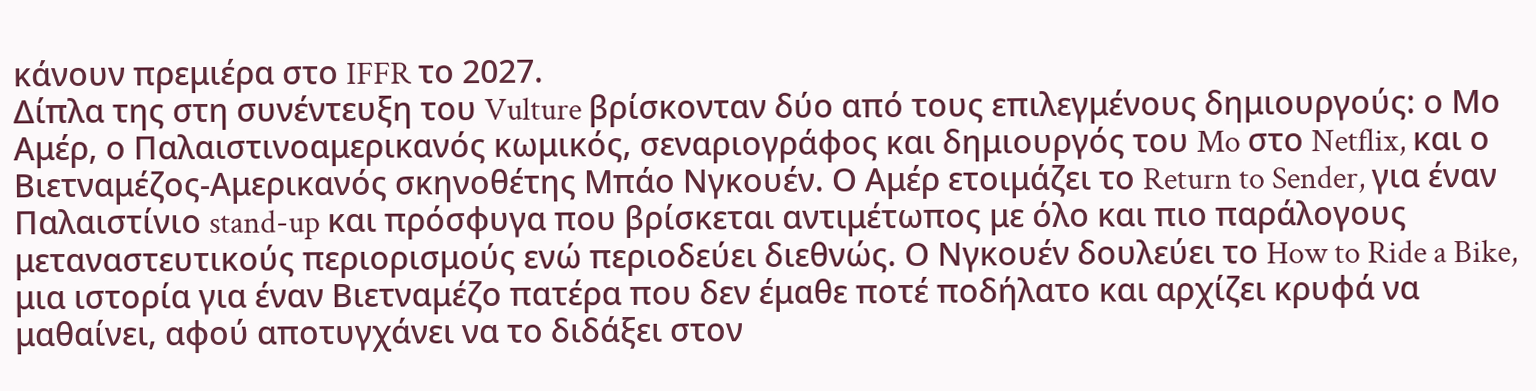κάνουν πρεμιέρα στο IFFR το 2027.
Δίπλα της στη συνέντευξη του Vulture βρίσκονταν δύο από τους επιλεγμένους δημιουργούς: ο Μο Αμέρ, ο Παλαιστινοαμερικανός κωμικός, σεναριογράφος και δημιουργός του Mo στο Netflix, και ο Βιετναμέζος-Αμερικανός σκηνοθέτης Μπάο Νγκουέν. Ο Αμέρ ετοιμάζει το Return to Sender, για έναν Παλαιστίνιο stand-up και πρόσφυγα που βρίσκεται αντιμέτωπος με όλο και πιο παράλογους μεταναστευτικούς περιορισμούς ενώ περιοδεύει διεθνώς. Ο Νγκουέν δουλεύει το How to Ride a Bike, μια ιστορία για έναν Βιετναμέζο πατέρα που δεν έμαθε ποτέ ποδήλατο και αρχίζει κρυφά να μαθαίνει, αφού αποτυγχάνει να το διδάξει στον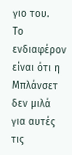γιο του.
Το ενδιαφέρον είναι ότι η Μπλάνσετ δεν μιλά για αυτές τις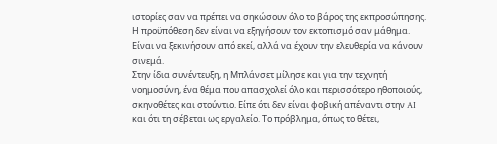ιστορίες σαν να πρέπει να σηκώσουν όλο το βάρος της εκπροσώπησης. Η προϋπόθεση δεν είναι να εξηγήσουν τον εκτοπισμό σαν μάθημα. Είναι να ξεκινήσουν από εκεί, αλλά να έχουν την ελευθερία να κάνουν σινεμά.
Στην ίδια συνέντευξη, η Μπλάνσετ μίλησε και για την τεχνητή νοημοσύνη, ένα θέμα που απασχολεί όλο και περισσότερο ηθοποιούς, σκηνοθέτες και στούντιο. Είπε ότι δεν είναι φοβική απέναντι στην AI και ότι τη σέβεται ως εργαλείο. Το πρόβλημα, όπως το θέτει,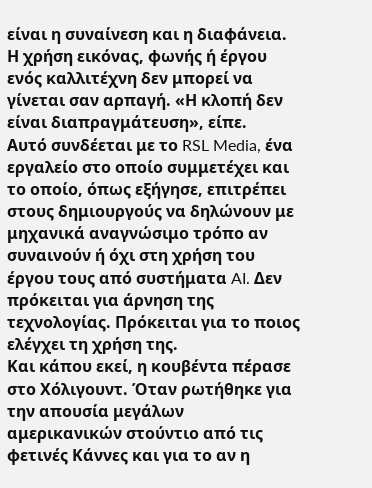είναι η συναίνεση και η διαφάνεια. Η χρήση εικόνας, φωνής ή έργου ενός καλλιτέχνη δεν μπορεί να γίνεται σαν αρπαγή. «Η κλοπή δεν είναι διαπραγμάτευση», είπε.
Αυτό συνδέεται με το RSL Media, ένα εργαλείο στο οποίο συμμετέχει και το οποίο, όπως εξήγησε, επιτρέπει στους δημιουργούς να δηλώνουν με μηχανικά αναγνώσιμο τρόπο αν συναινούν ή όχι στη χρήση του έργου τους από συστήματα AI. Δεν πρόκειται για άρνηση της τεχνολογίας. Πρόκειται για το ποιος ελέγχει τη χρήση της.
Και κάπου εκεί, η κουβέντα πέρασε στο Χόλιγουντ. Όταν ρωτήθηκε για την απουσία μεγάλων αμερικανικών στούντιο από τις φετινές Κάννες και για το αν η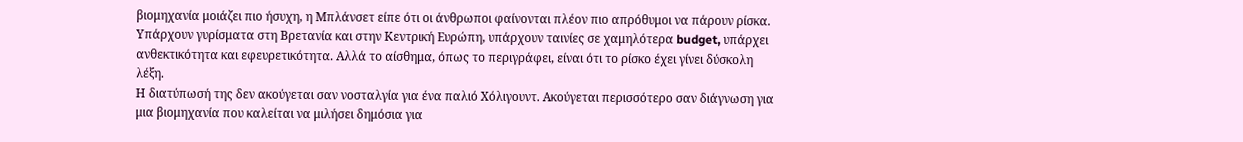βιομηχανία μοιάζει πιο ήσυχη, η Μπλάνσετ είπε ότι οι άνθρωποι φαίνονται πλέον πιο απρόθυμοι να πάρουν ρίσκα. Υπάρχουν γυρίσματα στη Βρετανία και στην Κεντρική Ευρώπη, υπάρχουν ταινίες σε χαμηλότερα budget, υπάρχει ανθεκτικότητα και εφευρετικότητα. Αλλά το αίσθημα, όπως το περιγράφει, είναι ότι το ρίσκο έχει γίνει δύσκολη λέξη.
Η διατύπωσή της δεν ακούγεται σαν νοσταλγία για ένα παλιό Χόλιγουντ. Ακούγεται περισσότερο σαν διάγνωση για μια βιομηχανία που καλείται να μιλήσει δημόσια για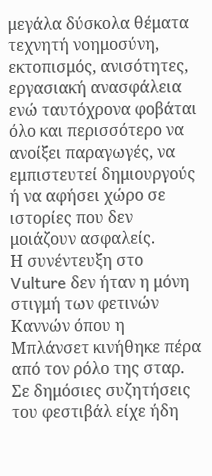μεγάλα δύσκολα θέματα τεχνητή νοημοσύνη, εκτοπισμός, ανισότητες, εργασιακή ανασφάλεια ενώ ταυτόχρονα φοβάται όλο και περισσότερο να ανοίξει παραγωγές, να εμπιστευτεί δημιουργούς ή να αφήσει χώρο σε ιστορίες που δεν μοιάζουν ασφαλείς.
Η συνέντευξη στο Vulture δεν ήταν η μόνη στιγμή των φετινών Καννών όπου η Μπλάνσετ κινήθηκε πέρα από τον ρόλο της σταρ. Σε δημόσιες συζητήσεις του φεστιβάλ είχε ήδη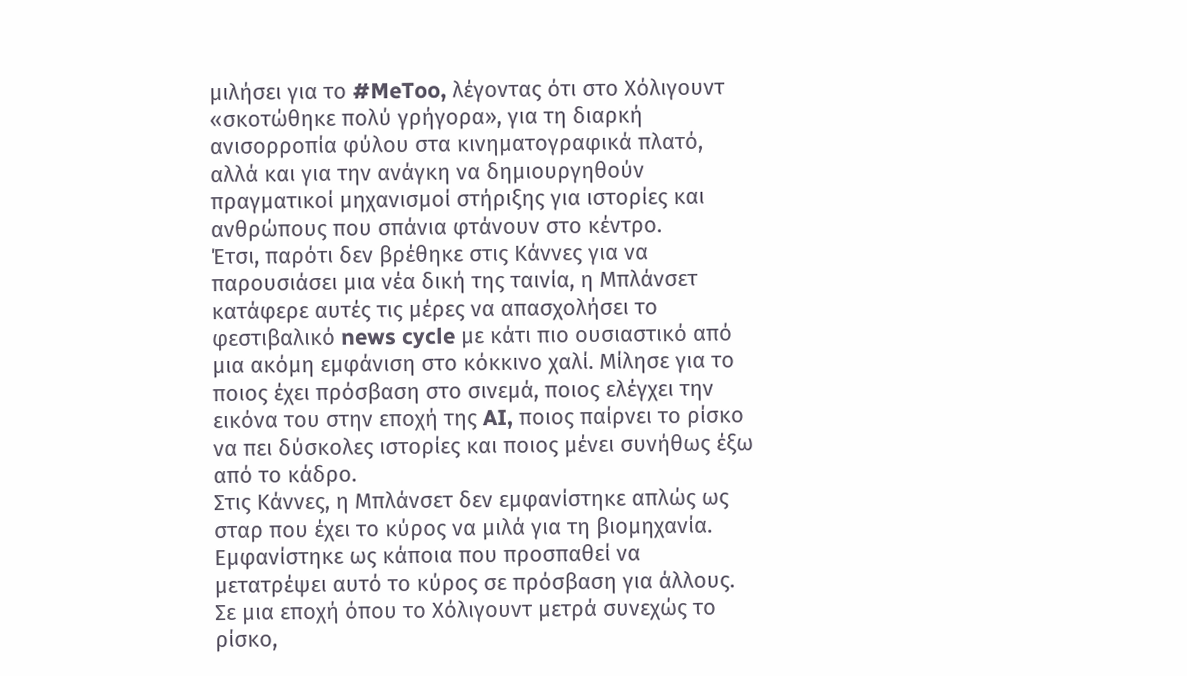μιλήσει για το #MeToo, λέγοντας ότι στο Χόλιγουντ «σκοτώθηκε πολύ γρήγορα», για τη διαρκή ανισορροπία φύλου στα κινηματογραφικά πλατό, αλλά και για την ανάγκη να δημιουργηθούν πραγματικοί μηχανισμοί στήριξης για ιστορίες και ανθρώπους που σπάνια φτάνουν στο κέντρο.
Έτσι, παρότι δεν βρέθηκε στις Κάννες για να παρουσιάσει μια νέα δική της ταινία, η Μπλάνσετ κατάφερε αυτές τις μέρες να απασχολήσει το φεστιβαλικό news cycle με κάτι πιο ουσιαστικό από μια ακόμη εμφάνιση στο κόκκινο χαλί. Μίλησε για το ποιος έχει πρόσβαση στο σινεμά, ποιος ελέγχει την εικόνα του στην εποχή της AI, ποιος παίρνει το ρίσκο να πει δύσκολες ιστορίες και ποιος μένει συνήθως έξω από το κάδρο.
Στις Κάννες, η Μπλάνσετ δεν εμφανίστηκε απλώς ως σταρ που έχει το κύρος να μιλά για τη βιομηχανία. Εμφανίστηκε ως κάποια που προσπαθεί να μετατρέψει αυτό το κύρος σε πρόσβαση για άλλους. Σε μια εποχή όπου το Χόλιγουντ μετρά συνεχώς το ρίσκο,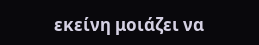εκείνη μοιάζει να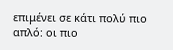επιμένει σε κάτι πολύ πιο απλό: οι πιο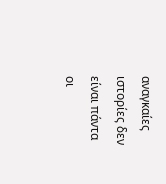αναγκαίες ιστορίες δεν είναι πάντα οι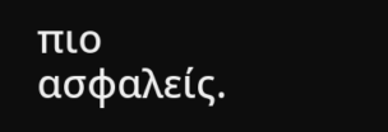πιο ασφαλείς.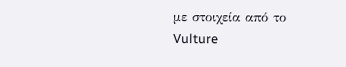με στοιχεία από το Vulture